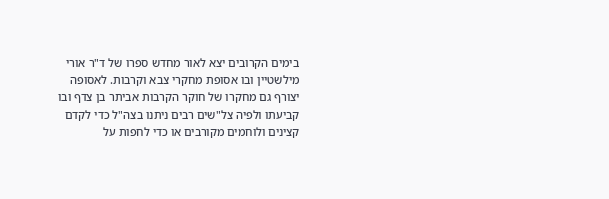בימים הקרובים יצא לאור מחדש ספרו של ד"ר אורי מילשטיין ובו אסופת מחקרי צבא וקרבות. לאסופה יצורף גם מחקרו של חוקר הקרבות אביתר בן צדף ובו קביעתו ולפיה צל"שים רבים ניתנו בצה"ל כדי לקדם קצינים ולוחמים מקורבים או כדי לחפות על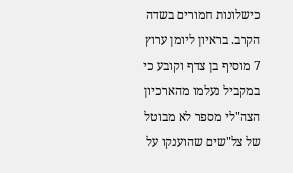כישלונות חמורים בשדה הקרב. בראיון ליומן ערוץ 7 מוסיף בן צדף וקובע כי במקביל נעלמו מהארכיון הצה"לי מספר לא מבוטל של צל"שים שהוענקו על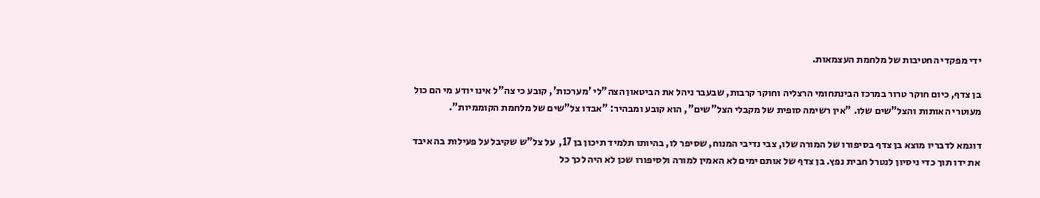ידי מפקדי החטיבות של מלחמת העצמאות.

בן צדף, כיום חוקר טרור במרכז הבינתחומי הרצליה וחוקר קרבות, שבעבר ניהל את הביטאון הצה"לי 'מערכות', קובע כי צה"ל אינו יודע מי הם כול מעוטרי האותות והצל"שים שלו. "אין רשימה סופית של מקבלי הצל"שים", הוא קובע ומבהיר: "אבדו צל"שים של מלחמת הקוממיות".

דוגמא לדבריו מוצא בן צדף בסיפורו של המורה שלו, צבי נדיבי המנוח, שסיפר לו, בהיותו תלמיד תיכון בן 17,  על צל"ש שקיבל על פעילות בה איבד את ידו תוך כדי ניסיון לנטרל חבית נפץ. בן צדף של אותם ימים לא האמין למורה ולסיפורו שכן לא היה לכך כל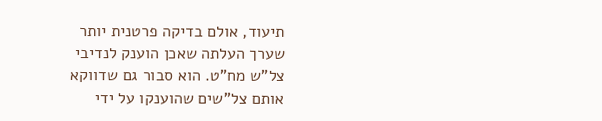תיעוד, אולם בדיקה פרטנית יותר שערך העלתה שאכן הוענק לנדיבי צל"ש מח"ט. הוא סבור גם שדווקא אותם צל"שים שהוענקו על ידי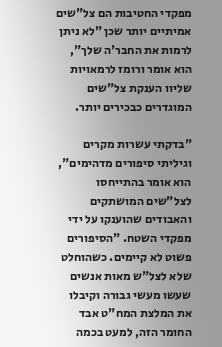מפקדי החטיבות הם צל"שים אמיתיים יותר שכן "לא ניתן לרמות את החבר'ה שלך", הוא אומר ורומז לרמאויות שליוו הענקת צל"שים המוגדרים כבכירים יותר.

"בדקתי עשרות מקרים וגיליתי סיפורים מדהימים", הוא אומר בהתייחסו לצל"שים המושתקים והאבודים שהוענקו על ידי מפקדי השטח. "הסיפורים פשוט לא קיימים. כשהוחלט שלא לצל"ש מאות אנשים שעשו מעשי גבורה וקיבלו את המלצת המח"ט אבד החומר הזה, למעט בכמה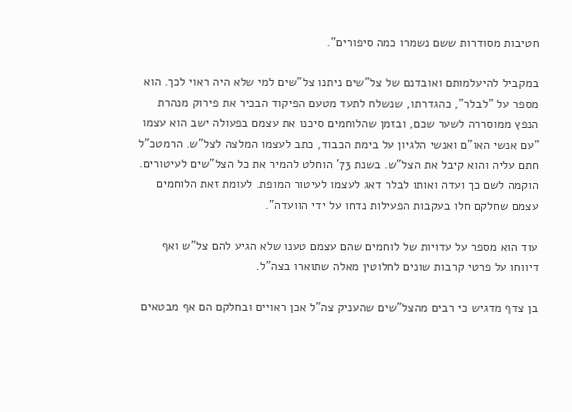חטיבות מסודרות ששם נשמרו כמה סיפורים".

במקביל להיעלמותם ואובדנם של צל"שים ניתנו צל"שים למי שלא היה ראוי לכך. הוא מספר על "לבלר", כהגדרתו, שנשלח לתעד מטעם הפיקוד הבכיר את פירוק מנהרת הנפץ ממוסררה לשער שכם, ובזמן שהלוחמים סיכנו את עצמם בפעולה ישב הוא עצמו "עם אנשי האו"ם ואנשי הלגיון על בימת הכבוד, כתב לעצמו המלצה לצל"ש. הרמטכ"ל חתם עליה והוא קיבל את הצל"ש. בשנת 73' הוחלט להמיר את כל הצל"שים לעיטורים. הוקמה לשם כך ועדה ואותו לבלר דאג לעצמו לעיטור המופת. לעומת זאת הלוחמים עצמם שחלקם חלו בעקבות הפעילות נדחו על ידי הוועדה".

עוד הוא מספר על עדויות של לוחמים שהם עצמם טענו שלא הגיע להם צל"ש ואף דיווחו על פרטי קרבות שונים לחלוטין מאלה שתוארו בצה"ל.

בן צדף מדגיש כי רבים מהצל"שים שהעניק צה"ל אכן ראויים ובחלקם הם אף מבטאים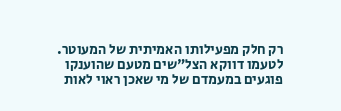רק חלק מפעילותו האמיתית של המעוטר. לטעמו דווקא הצל"שים מטעם שהוענקו פוגעים במעמדם של מי שאכן ראוי לאות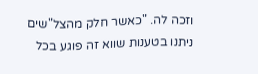וזכה לה. "כאשר חלק מהצל"שים ניתנו בטענות שווא זה פוגע בכל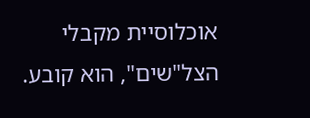אוכלוסיית מקבלי הצל"שים", הוא קובע.